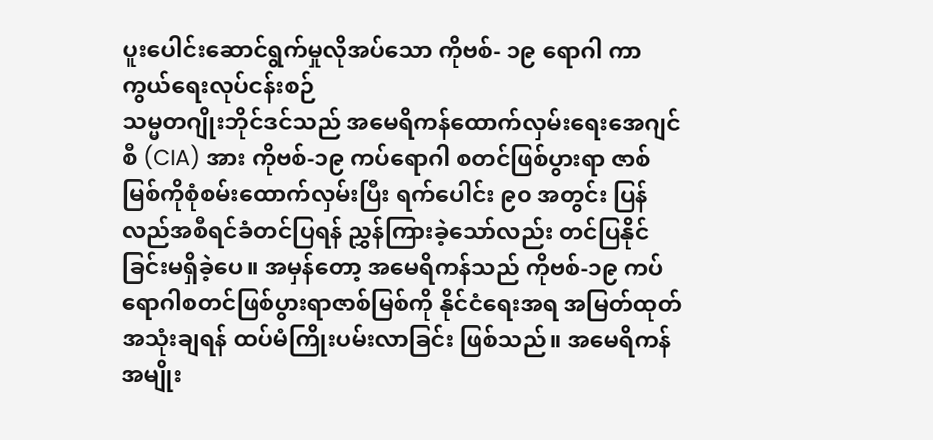ပူးပေါင်းဆောင်ရွက်မှုလိုအပ်သော ကိုဗစ်- ၁၉ ရောဂါ ကာကွယ်ရေးလုပ်ငန်းစဉ်
သမ္မတဂျိုးဘိုင်ဒင်သည် အမေရိကန်ထောက်လှမ်းရေးအေဂျင်စီ (CIA) အား ကိုဗစ်-၁၉ ကပ်ရောဂါ စတင်ဖြစ်ပွားရာ ဇာစ်မြစ်ကိုစုံစမ်းထောက်လှမ်းပြီး ရက်ပေါင်း ၉၀ အတွင်း ပြန်လည်အစီရင်ခံတင်ပြရန် ညွှန်ကြားခဲ့သော်လည်း တင်ပြနိုင်ခြင်းမရှိခဲ့ပေ။ အမှန်တော့ အမေရိကန်သည် ကိုဗစ်-၁၉ ကပ်ရောဂါစတင်ဖြစ်ပွားရာဇာစ်မြစ်ကို နိုင်ငံရေးအရ အမြတ်ထုတ်အသုံးချရန် ထပ်မံကြိုးပမ်းလာခြင်း ဖြစ်သည်။ အမေရိကန် အမျိုး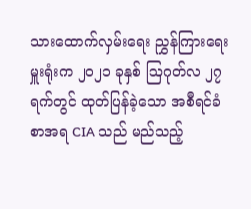သားထောက်လှမ်းရေး ညွှန်ကြားရေးမှူးရုံးက ၂၀၂၁ ခုနှစ် ဩဂုတ်လ ၂၇ ရက်တွင် ထုတ်ပြန်ခဲ့သော အစီရင်ခံစာအရ CIA သည် မည်သည့်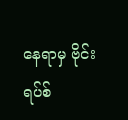နေရာမှ ဗိုင်းရပ်စ်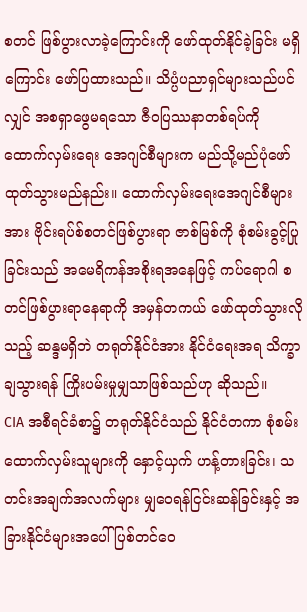စတင် ဖြစ်ပွားလာခဲ့ကြောင်းကို ဖော်ထုတ်နိုင်ခဲ့ခြင်း မရှိကြောင်း ဖော်ပြထားသည်။ သိပ္ပံပညာရှင်များသည်ပင်လျှင် အစရှာဖွေမရသော ဇီဝပြဿနာတစ်ရပ်ကို ထောက်လှမ်းရေး အေဂျင်စီများက မည်သို့မည်ပုံဖော်ထုတ်သွားမည်နည်း။ ထောက်လှမ်းရေးအေဂျင်စီများအား ဗိုင်းရပ်စ်စတင်ဖြစ်ပွားရာ ဇာစ်မြစ်ကို စုံစမ်းခွင့်ပြုခြင်းသည် အမေရိကန်အစိုးရအနေဖြင့် ကပ်ရောဂါ စတင်ဖြစ်ပွားရာနေရာကို အမှန်တကယ် ဖော်ထုတ်သွားလိုသည့် ဆန္ဒမရှိဘဲ တရုတ်နိုင်ငံအား နိုင်ငံရေးအရ သိက္ခာချသွားရန် ကြိုးပမ်းမှုမျှသာဖြစ်သည်ဟု ဆိုသည်။
CIA အစီရင်ခံစာ၌ တရုတ်နိုင်ငံသည် နိုင်ငံတကာ စုံစမ်းထောက်လှမ်းသူများကို နှောင့်ယှက် ဟန့်တားခြင်း၊ သတင်းအချက်အလက်များ မျှဝေရန်ငြင်းဆန်ခြင်းနှင့် အခြားနိုင်ငံများအပေါ် ပြစ်တင်ဝေ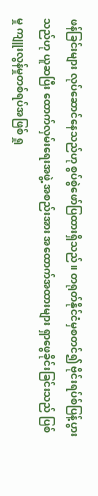ဖန်ခြင်းများ လုပ်ဆောင်နေသည်ဟု စွပ်စွဲဖော်ပြထားရှိသည်။ တရုတ်နိုင်ငံမှစတင်၍ ဗိုင်းရပ်စ်ပြန့်ပွားသည်ဟု ယူဆပြီး ထောက်လှမ်းရေးအဖွဲ့ အစည်းအား အထောက်အထားများ ရှာဖွေခိုင်းခြင်းသည် ပြစ်မှု ကျူးလွန်မှုတစ်ရပ်အဖြစ် ရှု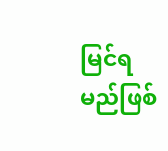မြင်ရမည်ဖြစ်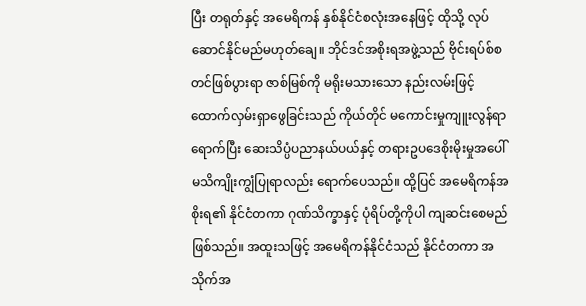ပြီး တရုတ်နှင့် အမေရိကန် နှစ်နိုင်ငံစလုံးအနေဖြင့် ထိုသို့ လုပ်ဆောင်နိုင်မည်မဟုတ်ချေ။ ဘိုင်ဒင်အစိုးရအဖွဲ့သည် ဗိုင်းရပ်စ်စတင်ဖြစ်ပွားရာ ဇာစ်မြစ်ကို မရိုးမသားသော နည်းလမ်းဖြင့် ထောက်လှမ်းရှာဖွေခြင်းသည် ကိုယ်တိုင် မကောင်းမှုကျူးလွန်ရာရောက်ပြီး ဆေးသိပ္ပံပညာနယ်ပယ်နှင့် တရားဥပဒေစိုးမိုးမှုအပေါ် မသိကျိုးကျွံပြုရာလည်း ရောက်ပေသည်။ ထို့ပြင် အမေရိကန်အစိုးရ၏ နိုင်ငံတကာ ဂုဏ်သိက္ခာနှင့် ပုံရိပ်တို့ကိုပါ ကျဆင်းစေမည်ဖြစ်သည်။ အထူးသဖြင့် အမေရိကန်နိုင်ငံသည် နိုင်ငံတကာ အသိုက်အ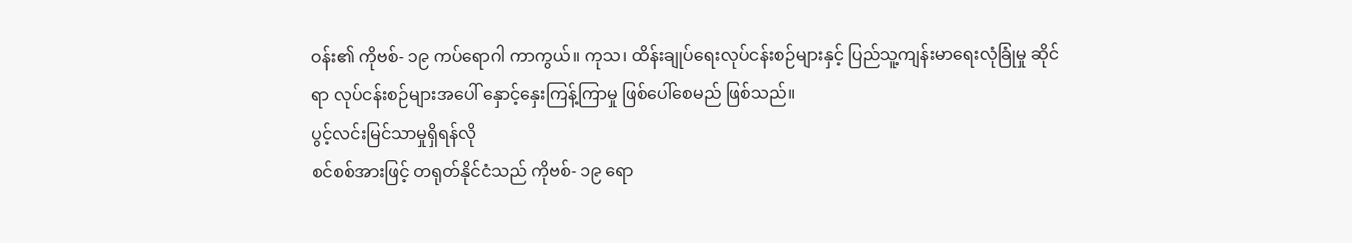ဝန်း၏ ကိုဗစ်- ၁၉ ကပ်ရောဂါ ကာကွယ်။ ကုသ၊ ထိန်းချုပ်ရေးလုပ်ငန်းစဉ်များနှင့် ပြည်သူ့ကျန်းမာရေးလုံခြုံမှု ဆိုင်ရာ လုပ်ငန်းစဉ်များအပေါ် နှောင့်နှေးကြန့်ကြာမှု ဖြစ်ပေါ်စေမည် ဖြစ်သည်။
ပွင့်လင်းမြင်သာမှုရှိရန်လို
စင်စစ်အားဖြင့် တရုတ်နိုင်ငံသည် ကိုဗစ်- ၁၉ ရော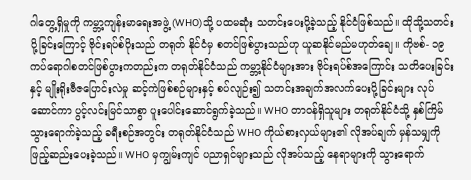ဂါတွေ့ရှိမှုကို ကမ္ဘာ့ကျန်းမာရေးအဖွဲ့ (WHO)သို့ ပထမဆုံး သတင်းပေးပို့ခဲ့သည့် နိုင်ငံဖြစ်သည်။ ထိုသို့သတင်းပို့ခြင်းကြောင့် ဗိုင်းရပ်စ်ပိုးသည် တရုတ် နိုင်ငံမှ စတင်ဖြစ်ပွားသည်ဟု ယူဆနိုင်မည်မဟုတ်ချေ။ ကိုဗစ်- ၁၉ ကပ်ရောဂါစတင်ဖြစ်ပွားကတည်းက တရုတ်နိုင်ငံသည် ကမ္ဘာ့နိုင်ငံများအား ဗိုင်းရပ်စ်အကြောင်း သတိပေးခြင်းနှင့် မျိုးရိုးဗီဇပြောင်းလဲမှု ဆင့်ကဲဖြစ်စဉ်များနှင့် စပ်လျဉ်း၍ သတင်းအချက်အလက်ပေးပို့ခြင်းများ လုပ်ဆောင်ကာ ပွင့်လင်းမြင်သာစွာ ပူးပေါင်းဆောင်ရွက်ခဲ့သည်။ WHO တာဝန်ရှိသူများ တရုတ်နိုင်ငံသို့ နှစ်ကြိမ် သွားရောက်ခဲ့သည့် ခရီးစဉ်အတွင်း တရုတ်နိုင်ငံသည် WHO ကိုယ်စားလှယ်များ၏ လိုအပ်ချက် မှန်သမျှကို ဖြည့်ဆည်းပေးခဲ့သည်။ WHO မှကျွမ်းကျင် ပညာရှင်များသည် လိုအပ်သည့် နေရာများကို သွားရောက်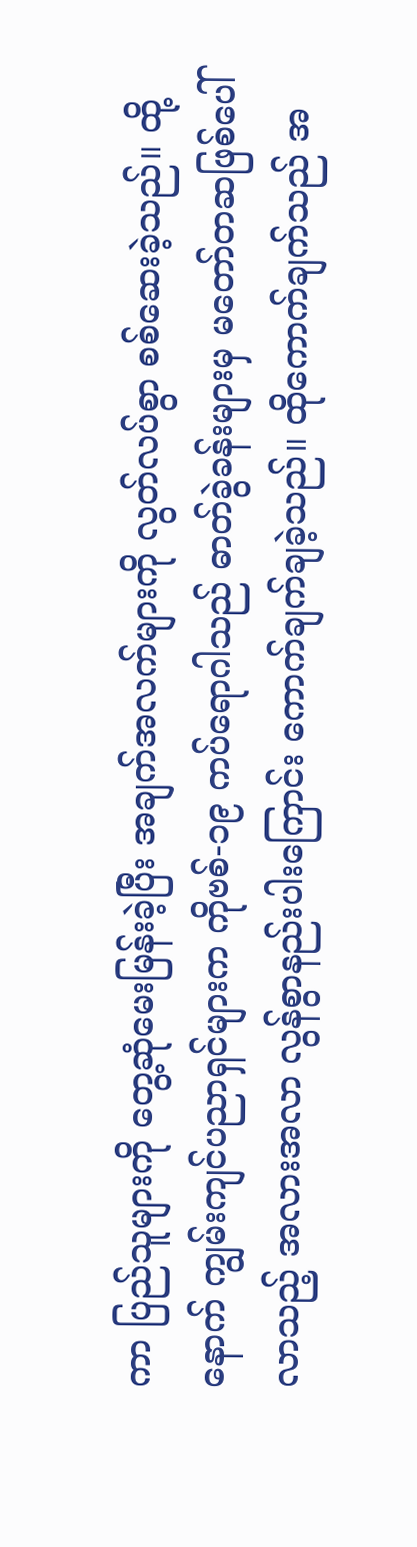ကာ ပြည်သူများကို တွေ့ဆုံမေးမြန်းခဲ့ပြီး အချက်အလက်များကို လွတ်လပ်စွာ စစ်ဆေးခဲ့သည်။ ထို့နောက် ကျွမ်းကျင်ပညာရှင်များက ကိုဗစ်-၁၉ ကပ်ရောဂါသည် ဓာတ်ခွဲခန်းများမှ မတော်တဆဖြစ်ပေါ်လာသည့် အလားအလာ လွန်စွာနည်းပါးကြောင်း ကောက်ချက်ချခဲ့သည်။ ထိုကောက်ချက်သည် အ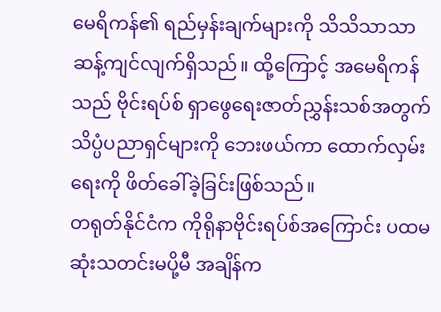မေရိကန်၏ ရည်မှန်းချက်များကို သိသိသာသာ ဆန့်ကျင်လျက်ရှိသည်။ ထို့ကြောင့် အမေရိကန်သည် ဗိုင်းရပ်စ် ရှာဖွေရေးဇာတ်ညွှန်းသစ်အတွက် သိပ္ပံပညာရှင်များကို ဘေးဖယ်ကာ ထောက်လှမ်းရေးကို ဖိတ်ခေါ်ခဲ့ခြင်းဖြစ်သည်။
တရုတ်နိုင်ငံက ကိုရိုနာဗိုင်းရပ်စ်အကြောင်း ပထမဆုံးသတင်းမပို့မီ အချိန်က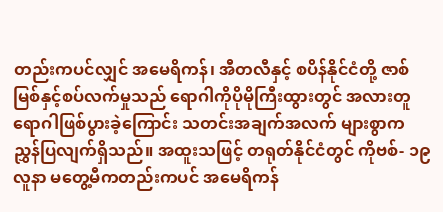တည်းကပင်လျှင် အမေရိကန်၊ အီတလီနှင့် စပိန်နိုင်ငံတို့ ဇာစ်မြစ်နှင့်စပ်လက်မှုသည် ရောဂါကိုပိုမိုကြီးထွားတွင် အလားတူ ရောဂါဖြစ်ပွားခဲ့ကြောင်း သတင်းအချက်အလက် များစွာက ညွှန်ပြလျက်ရှိသည်။ အထူးသဖြင့် တရုတ်နိုင်ငံတွင် ကိုဗစ်- ၁၉ လူနာ မတွေ့မီကတည်းကပင် အမေရိကန်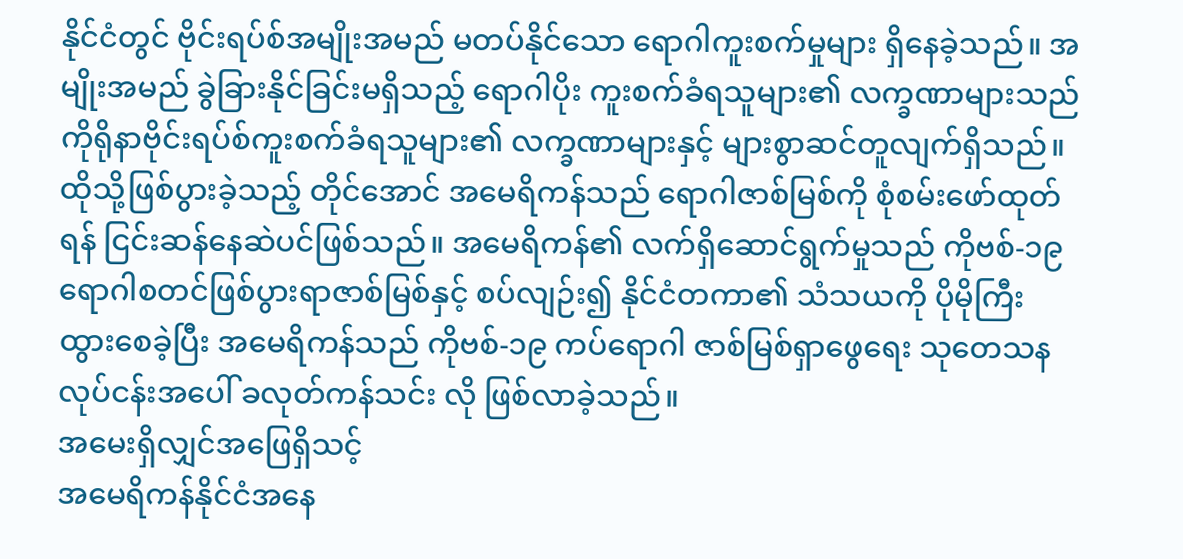နိုင်ငံတွင် ဗိုင်းရပ်စ်အမျိုးအမည် မတပ်နိုင်သော ရောဂါကူးစက်မှုများ ရှိနေခဲ့သည်။ အမျိုးအမည် ခွဲခြားနိုင်ခြင်းမရှိသည့် ရောဂါပိုး ကူးစက်ခံရသူများ၏ လက္ခဏာများသည် ကိုရိုနာဗိုင်းရပ်စ်ကူးစက်ခံရသူများ၏ လက္ခဏာများနှင့် များစွာဆင်တူလျက်ရှိသည်။ ထိုသို့ဖြစ်ပွားခဲ့သည့် တိုင်အောင် အမေရိကန်သည် ရောဂါဇာစ်မြစ်ကို စုံစမ်းဖော်ထုတ်ရန် ငြင်းဆန်နေဆဲပင်ဖြစ်သည်။ အမေရိကန်၏ လက်ရှိဆောင်ရွက်မှုသည် ကိုဗစ်-၁၉ ရောဂါစတင်ဖြစ်ပွားရာဇာစ်မြစ်နှင့် စပ်လျဉ်း၍ နိုင်ငံတကာ၏ သံသယကို ပိုမိုကြီးထွားစေခဲ့ပြီး အမေရိကန်သည် ကိုဗစ်-၁၉ ကပ်ရောဂါ ဇာစ်မြစ်ရှာဖွေရေး သုတေသနလုပ်ငန်းအပေါ် ခလုတ်ကန်သင်း လို ဖြစ်လာခဲ့သည်။
အမေးရှိလျှင်အဖြေရှိသင့်
အမေရိကန်နိုင်ငံအနေ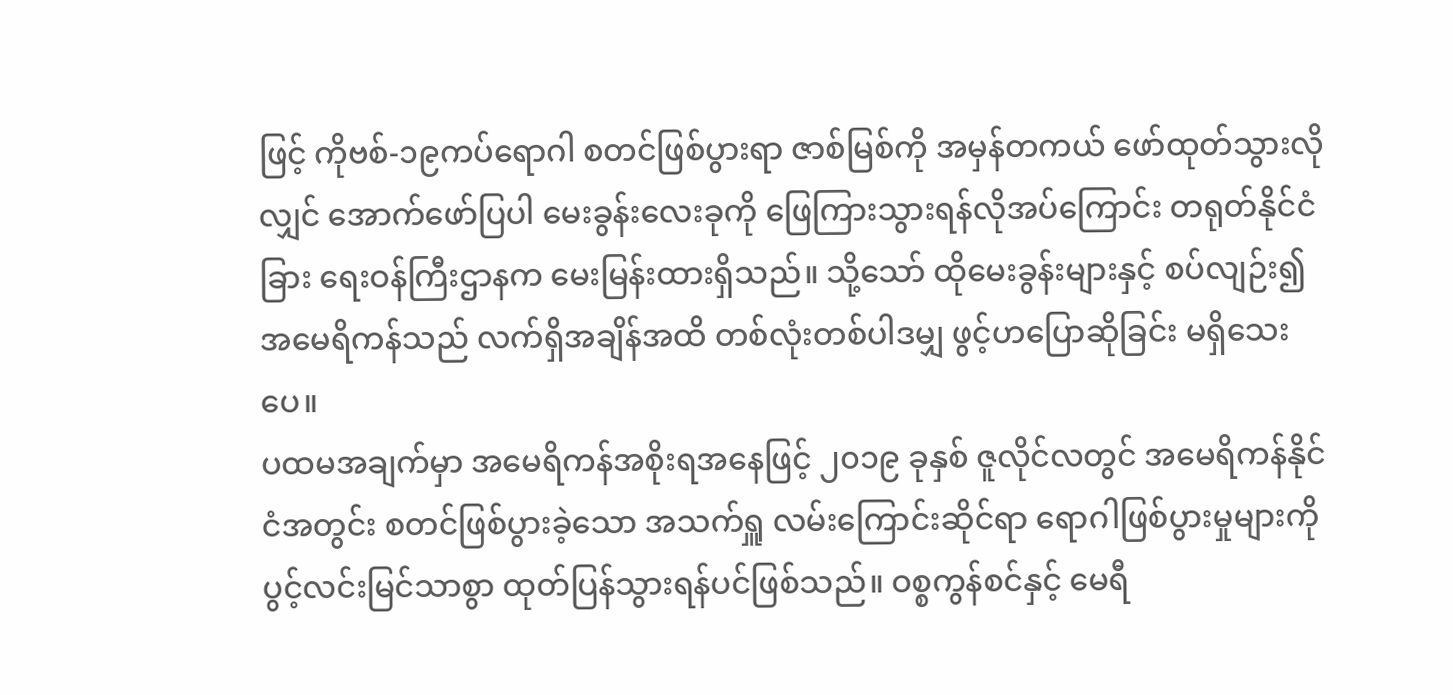ဖြင့် ကိုဗစ်-၁၉ကပ်ရောဂါ စတင်ဖြစ်ပွားရာ ဇာစ်မြစ်ကို အမှန်တကယ် ဖော်ထုတ်သွားလိုလျှင် အောက်ဖော်ပြပါ မေးခွန်းလေးခုကို ဖြေကြားသွားရန်လိုအပ်ကြောင်း တရုတ်နိုင်ငံခြား ရေးဝန်ကြီးဌာနက မေးမြန်းထားရှိသည်။ သို့သော် ထိုမေးခွန်းများနှင့် စပ်လျဉ်း၍ အမေရိကန်သည် လက်ရှိအချိန်အထိ တစ်လုံးတစ်ပါဒမျှ ဖွင့်ဟပြောဆိုခြင်း မရှိသေးပေ။
ပထမအချက်မှာ အမေရိကန်အစိုးရအနေဖြင့် ၂၀၁၉ ခုနှစ် ဇူလိုင်လတွင် အမေရိကန်နိုင်ငံအတွင်း စတင်ဖြစ်ပွားခဲ့သော အသက်ရှူ လမ်းကြောင်းဆိုင်ရာ ရောဂါဖြစ်ပွားမှုများကို ပွင့်လင်းမြင်သာစွာ ထုတ်ပြန်သွားရန်ပင်ဖြစ်သည်။ ဝစ္စကွန်စင်နှင့် မေရီ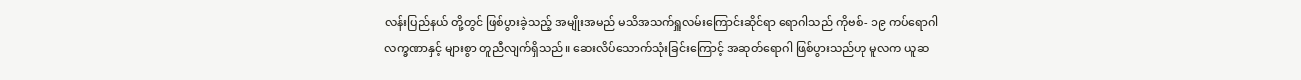လန်းပြည်နယ် တို့တွင် ဖြစ်ပွားခဲ့သည့် အမျိုးအမည် မသိအသက်ရှူလမ်းကြောင်းဆိုင်ရာ ရောဂါသည် ကိုဗစ်- ၁၉ ကပ်ရောဂါလက္ခဏာနှင့် များစွာ တူညီလျက်ရှိသည်။ ဆေးလိပ်သောက်သုံးခြင်းကြောင့် အဆုတ်ရောဂါ ဖြစ်ပွားသည်ဟု မူလက ယူဆ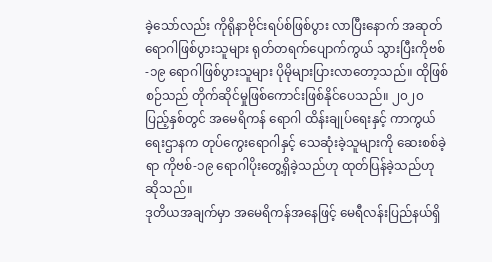ခဲ့သော်လည်း ကိုရိုနာဗိုင်းရပ်စ်ဖြစ်ပွား လာပြီးနောက် အဆုတ်ရောဂါဖြစ်ပွားသူများ ရုတ်တရက်ပျောက်ကွယ် သွားပြီးကိုဗစ်-၁၉ ရောဂါဖြစ်ပွားသူများ ပိုမိုများပြားလာတော့သည်။ ထိုဖြစ်စဉ်သည် တိုက်ဆိုင်မှုဖြစ်ကောင်းဖြစ်နိုင်ပေသည်။ ၂၀၂၀ ပြည့်နှစ်တွင် အမေရိကန် ရောဂါ ထိန်းချုပ်ရေးနှင့် ကာကွယ်ရေးဌာနက တုပ်ကွေးရောဂါနှင့် သေဆုံးခဲ့သူများကို ဆေးစစ်ခဲ့ရာ ကိုဗစ်-၁၉ ရောဂါပိုးတွေ့ရှိခဲ့သည်ဟု ထုတ်ပြန်ခဲ့သည်ဟု ဆိုသည်။
ဒုတိယအချက်မှာ အမေရိကန်အနေဖြင့် မေရီလန်းပြည်နယ်ရှိ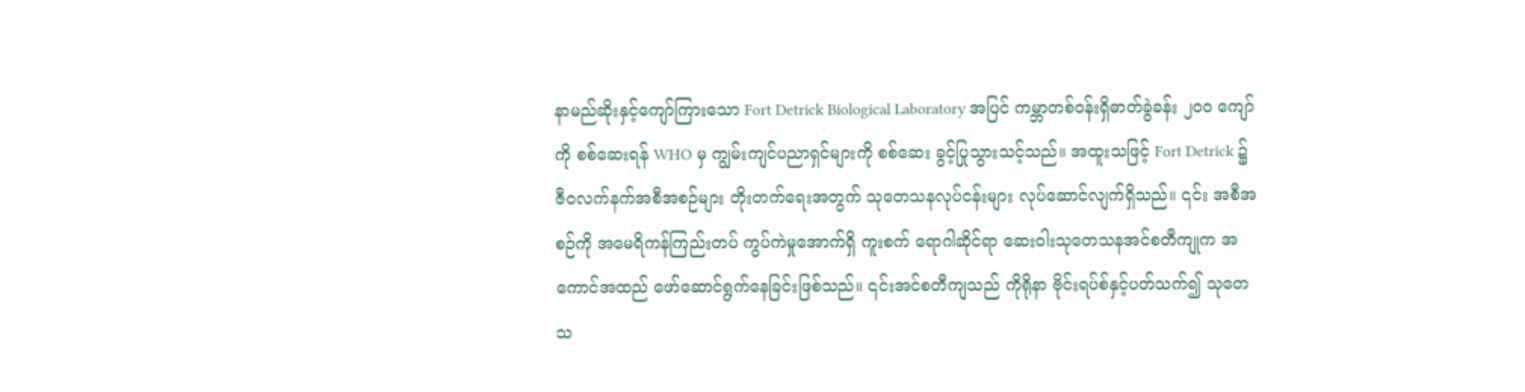နာမည်ဆိုးနှင့်ကျော်ကြားသော Fort Detrick Biological Laboratory အပြင် ကမ္ဘာတစ်ဝန်းရှိဓာတ်ခွဲခန်း ၂၀၀ ကျော်ကို စစ်ဆေးရန် WHO မှ ကျွမ်းကျင်ပညာရှင်များကို စစ်ဆေး ခွင့်ပြုသွားသင့်သည်။ အထူးသဖြင့် Fort Detrick ၌ ဇီဝလက်နက်အစီအစဉ်များ တိုးတက်ရေးအတွက် သုတေသနလုပ်ငန်းများ လုပ်ဆောင်လျက်ရှိသည်။ ၎င်း အစီအစဉ်ကို အမေရိကန်ကြည်းတပ် ကွပ်ကဲမှုအောက်ရှိ ကူးစက် ရောဂါဆိုင်ရာ ဆေးဝါးသုတေသနအင်စတီကျုက အကောင်အထည် ဖော်ဆောင်ရွက်နေခြင်းဖြစ်သည်။ ၎င်းအင်စတီကျသည် ကိုရိုနာ ဗိုင်းရပ်စ်နှင့်ပတ်သက်၍ သုတေသ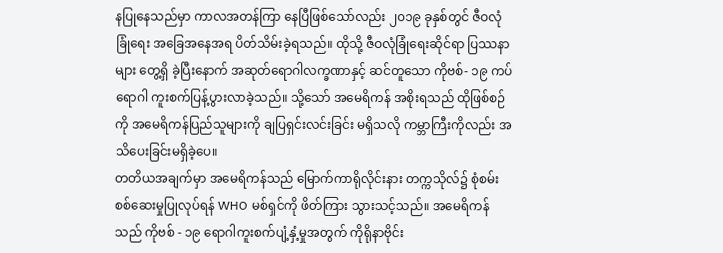နပြုနေသည်မှာ ကာလအတန်ကြာ နေပြီဖြစ်သော်လည်း ၂၀၁၉ ခုနှစ်တွင် ဇီဝလုံခြုံရေး အခြေအနေအရ ပိတ်သိမ်းခဲ့ရသည်။ ထိုသို့ ဇီဝလုံခြုံရေးဆိုင်ရာ ပြဿနာများ တွေ့ရှိ ခဲ့ပြီးနောက် အဆုတ်ရောဂါလက္ခဏာနှင့် ဆင်တူသော ကိုဗစ်- ၁၉ ကပ်ရောဂါ ကူးစက်ပြန့်ပွားလာခဲ့သည်။ သို့သော် အမေရိကန် အစိုးရသည် ထိုဖြစ်စဉ်ကို အမေရိကန်ပြည်သူများကို ချပြရှင်းလင်းခြင်း မရှိသလို ကမ္ဘာကြီးကိုလည်း အသိပေးခြင်းမရှိခဲ့ပေ။
တတိယအချက်မှာ အမေရိကန်သည် မြောက်ကာရိုလိုင်းနား တက္ကသိုလ်၌ စုံစမ်းစစ်ဆေးမှုပြုလုပ်ရန် WHO မစ်ရှင်ကို ဖိတ်ကြား သွားသင့်သည်။ အမေရိကန်သည် ကိုဗစ် - ၁၉ ရောဂါကူးစက်ပျံ့နှံ့မှုအတွက် ကိုရိုနာဗိုင်း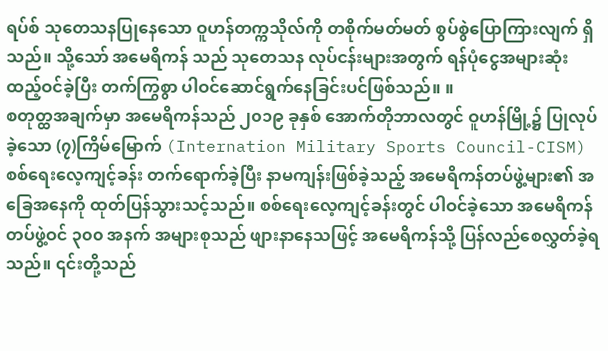ရပ်စ် သုတေသနပြုနေသော ဝူဟန်တက္ကသိုလ်ကို တစိုက်မတ်မတ် စွပ်စွဲပြောကြားလျက် ရှိသည်။ သို့သော် အမေရိကန် သည် သုတေသန လုပ်ငန်းများအတွက် ရန်ပုံငွေအများဆုံး ထည့်ဝင်ခဲ့ပြီး တက်ကြွစွာ ပါဝင်ဆောင်ရွက်နေခြင်းပင်ဖြစ်သည်။ ။
စတုတ္ထအချက်မှာ အမေရိကန်သည် ၂၀၁၉ ခုနှစ် အောက်တိုဘာလတွင် ဝူဟန်မြို့၌ ပြုလုပ်ခဲ့သော (၇)ကြိမ်မြောက် (Internation Military Sports Council-CISM) စစ်ရေးလေ့ကျင့်ခန်း တက်ရောက်ခဲ့ပြီး နာမကျန်းဖြစ်ခဲ့သည့် အမေရိကန်တပ်ဖွဲ့များ၏ အခြေအနေကို ထုတ်ပြန်သွားသင့်သည်။ စစ်ရေးလေ့ကျင့်ခန်းတွင် ပါဝင်ခဲ့သော အမေရိကန် တပ်ဖွဲ့ဝင် ၃၀၀ အနက် အများစုသည် ဖျားနာနေသဖြင့် အမေရိကန်သို့ ပြန်လည်စေလွှတ်ခဲ့ရသည်။ ၎င်းတို့သည်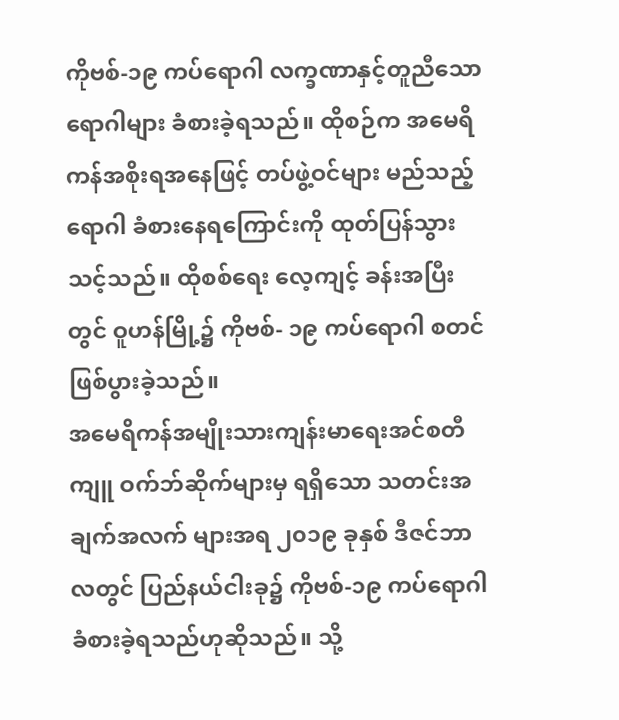ကိုဗစ်-၁၉ ကပ်ရောဂါ လက္ခဏာနှင့်တူညီသော ရောဂါများ ခံစားခဲ့ရသည်။ ထိုစဉ်က အမေရိကန်အစိုးရအနေဖြင့် တပ်ဖွဲ့ဝင်များ မည်သည့်ရောဂါ ခံစားနေရကြောင်းကို ထုတ်ပြန်သွားသင့်သည်။ ထိုစစ်ရေး လေ့ကျင့် ခန်းအပြီးတွင် ဝူဟန်မြို့၌ ကိုဗစ်- ၁၉ ကပ်ရောဂါ စတင် ဖြစ်ပွားခဲ့သည်။
အမေရိကန်အမျိုးသားကျန်းမာရေးအင်စတီကျူ ဝက်ဘ်ဆိုက်များမှ ရရှိသော သတင်းအချက်အလက် များအရ ၂၀၁၉ ခုနှစ် ဒီဇင်ဘာလတွင် ပြည်နယ်ငါးခု၌ ကိုဗစ်-၁၉ ကပ်ရောဂါခံစားခဲ့ရသည်ဟုဆိုသည်။ သို့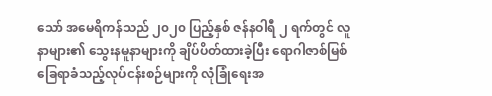သော် အမေရိကန်သည် ၂၀၂၀ ပြည့်နှစ် ဇန်နဝါရီ ၂ ရက်တွင် လူနာများ၏ သွေးနမူနာများကို ချိပ်ပိတ်ထားခဲ့ပြီး ရောဂါဇာစ်မြစ် ခြေရာခံသည့်လုပ်ငန်းစဉ်များကို လုံခြုံရေးအ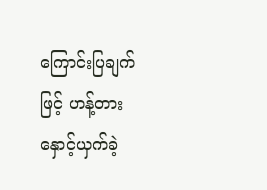ကြောင်းပြချက်ဖြင့် ဟန့်တား နှောင့်ယှက်ခဲ့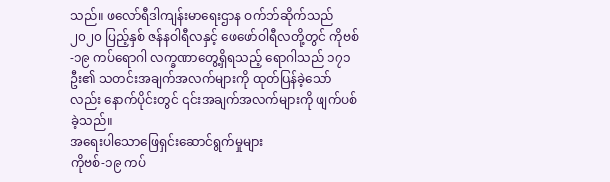သည်။ ဖလော်ရီဒါကျန်းမာရေးဌာန ဝက်ဘ်ဆိုက်သည် ၂၀၂၀ ပြည့်နှစ် ဇန်နဝါရီလနှင့် ဖေဖော်ဝါရီလတို့တွင် ကိုဗစ်-၁၉ ကပ်ရောဂါ လက္ခဏာတွေ့ရှိရသည့် ရောဂါသည် ၁၇၁ ဦး၏ သတင်းအချက်အလက်များကို ထုတ်ပြန်ခဲ့သော်လည်း နောက်ပိုင်းတွင် ၎င်းအချက်အလက်များကို ဖျက်ပစ်ခဲ့သည်။
အရေးပါသောဖြေရှင်းဆောင်ရွက်မှုများ
ကိုဗစ်-၁၉ ကပ်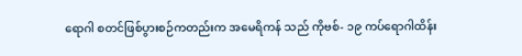ရောဂါ စတင်ဖြစ်ပွားစဉ်ကတည်းက အမေရိကန် သည် ကိုဗစ်- ၁၉ ကပ်ရောဂါထိန်း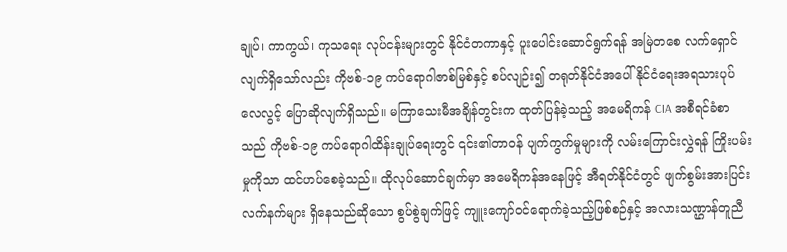ချုပ်၊ ကာကွယ်၊ ကုသရေး လုပ်ငန်းများတွင် နိုင်ငံတကာနှင့် ပူးပေါင်းဆောင်ရွက်ရန် အမြဲတစေ လက်ရှောင်လျက်ရှိသော်လည်း ကိုဗစ်-၁၉ ကပ်ရောဂါဇာစ်မြစ်နှင့် စပ်လျဉ်း၍ တရုတ်နိုင်ငံအပေါ် နိုင်ငံရေးအရသားပုပ်လေလွင့် ပြောဆိုလျက်ရှိသည်။ မကြာသေးမီအချိန်တွင်းက ထုတ်ပြန်ခဲ့သည့် အမေရိကန် CIA အစီရင်ခံစာသည် ကိုဗစ်-၁၉ ကပ်ရောဂါထိန်းချုပ်ရေးတွင် ၎င်း၏တာဝန် ပျက်ကွက်မှုများကို လမ်းကြောင်းလွှဲရန် ကြိုးပမ်းမှုကိုသာ ထင်ဟပ်စေခဲ့သည်။ ထိုလုပ်ဆောင်ချက်မှာ အမေရိကန်အနေဖြင့် အီရတ်နိုင်ငံတွင် ဖျက်စွမ်းအားပြင်း လက်နက်များ ရှိနေသည်ဆိုသော စွပ်စွဲချက်ဖြင့် ကျူးကျော်ဝင်ရောက်ခဲ့သည့်ဖြစ်စဉ်နှင့် အလားသဏ္ဌာန်တူညီ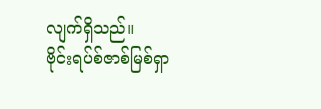လျက်ရှိသည်။
ဗိုင်းရပ်စ်ဇာစ်မြစ်ရှာ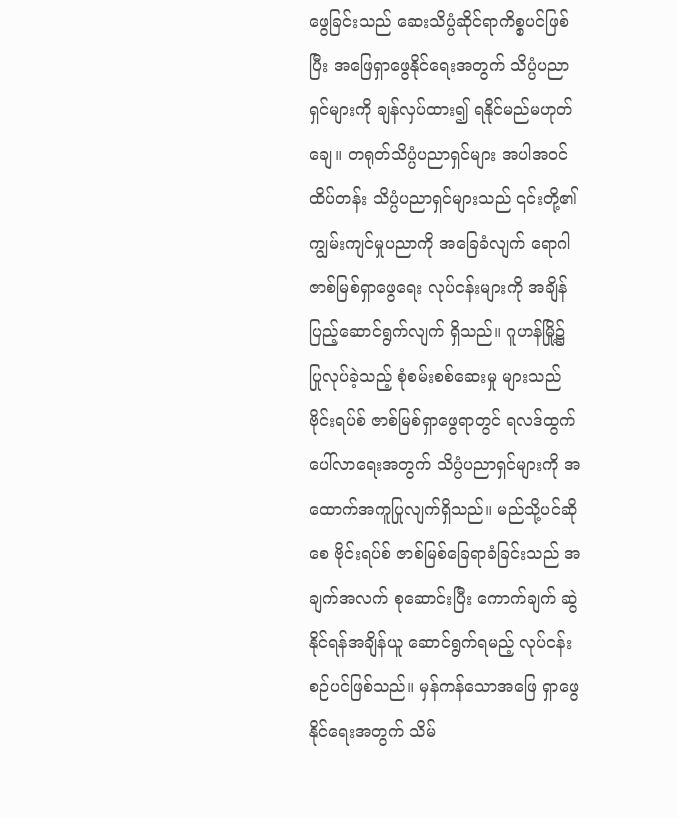ဖွေခြင်းသည် ဆေးသိပ္ပံဆိုင်ရာကိစ္စပင်ဖြစ်ပြီး အဖြေရှာဖွေနိုင်ရေးအတွက် သိပ္ပံပညာရှင်များကို ချန်လှပ်ထား၍ ရနိုင်မည်မဟုတ်ချေ။ တရုတ်သိပ္ပံပညာရှင်များ အပါအဝင် ထိပ်တန်း သိပ္ပံပညာရှင်များသည် ၎င်းတို့၏ကျွမ်းကျင်မှုပညာကို အခြေခံလျက် ရောဂါဇာစ်မြစ်ရှာဖွေရေး လုပ်ငန်းများကို အချိန်ပြည့်ဆောင်ရွက်လျက် ရှိသည်။ ဂူဟန်မြို့၌ ပြုလုပ်ခဲ့သည့် စုံစမ်းစစ်ဆေးမှု များသည် ဗိုင်းရပ်စ် ဇာစ်မြစ်ရှာဖွေရာတွင် ရလဒ်ထွက်ပေါ်လာရေးအတွက် သိပ္ပံပညာရှင်များကို အထောက်အကူပြုလျက်ရှိသည်။ မည်သို့ပင်ဆိုစေ ဗိုင်းရပ်စ် ဇာစ်မြစ်ခြေရာခံခြင်းသည် အချက်အလက် စုဆောင်းပြီး ကောက်ချက် ဆွဲနိုင်ရန်အချိန်ယူ ဆောင်ရွက်ရမည့် လုပ်ငန်းစဉ်ပင်ဖြစ်သည်။ မှန်ကန်သောအဖြေ ရှာဖွေနိုင်ရေးအတွက် သိမ်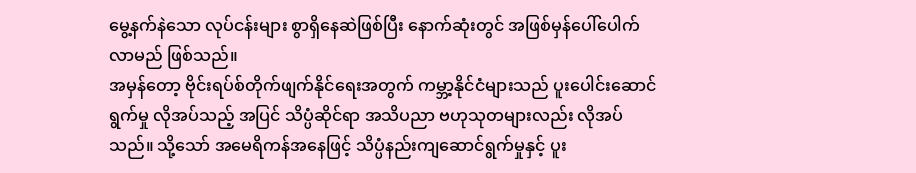မွေ့နက်နဲသော လုပ်ငန်းများ စွာရှိနေဆဲဖြစ်ပြီး နောက်ဆုံးတွင် အဖြစ်မှန်ပေါ်ပေါက်လာမည် ဖြစ်သည်။
အမှန်တော့ ဗိုင်းရပ်စ်တိုက်ဖျက်နိုင်ရေးအတွက် ကမ္ဘာ့နိုင်ငံများသည် ပူးပေါင်းဆောင်ရွက်မှု လိုအပ်သည့် အပြင် သိပ္ပံဆိုင်ရာ အသိပညာ ဗဟုသုတများလည်း လိုအပ်သည်။ သို့သော် အမေရိကန်အနေဖြင့် သိပ္ပံနည်းကျဆောင်ရွက်မှုနှင့် ပူး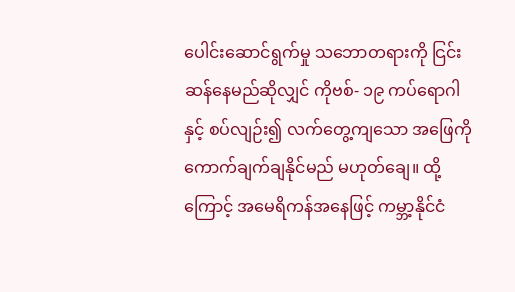ပေါင်းဆောင်ရွက်မှု သဘောတရားကို ငြင်းဆန်နေမည်ဆိုလျှင် ကိုဗစ်- ၁၉ ကပ်ရောဂါနှင့် စပ်လျဉ်း၍ လက်တွေ့ကျသော အဖြေကို ကောက်ချက်ချနိုင်မည် မဟုတ်ချေ။ ထို့ကြောင့် အမေရိကန်အနေဖြင့် ကမ္ဘာ့နိုင်ငံ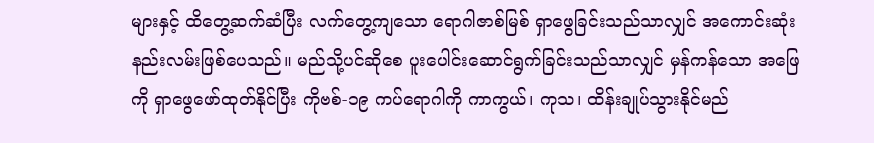များနှင့် ထိတွေ့ဆက်ဆံပြီး လက်တွေ့ကျသော ရောဂါဇာစ်မြစ် ရှာဖွေခြင်းသည်သာလျှင် အကောင်းဆုံး နည်းလမ်းဖြစ်ပေသည်။ မည်သို့ပင်ဆိုစေ ပူးပေါင်းဆောင်ရွက်ခြင်းသည်သာလျှင် မှန်ကန်သော အဖြေကို ရှာဖွေဖော်ထုတ်နိုင်ပြီး ကိုဗစ်-၁၉ ကပ်ရောဂါကို ကာကွယ်၊ ကုသ၊ ထိန်းချုပ်သွားနိုင်မည်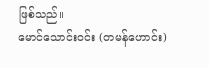ဖြစ်သည်။
မောင်သောင်းဝင်း (တမန်ဟောင်း)